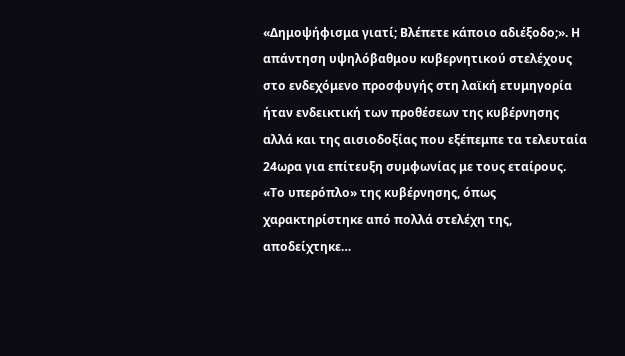«Δημοψήφισμα γιατί; Βλέπετε κάποιο αδιέξοδο;». Η απάντηση υψηλόβαθμου κυβερνητικού στελέχους στο ενδεχόμενο προσφυγής στη λαϊκή ετυμηγορία ήταν ενδεικτική των προθέσεων της κυβέρνησης αλλά και της αισιοδοξίας που εξέπεμπε τα τελευταία 24ωρα για επίτευξη συμφωνίας με τους εταίρους.
«Το υπερόπλο» της κυβέρνησης, όπως χαρακτηρίστηκε από πολλά στελέχη της, αποδείχτηκε…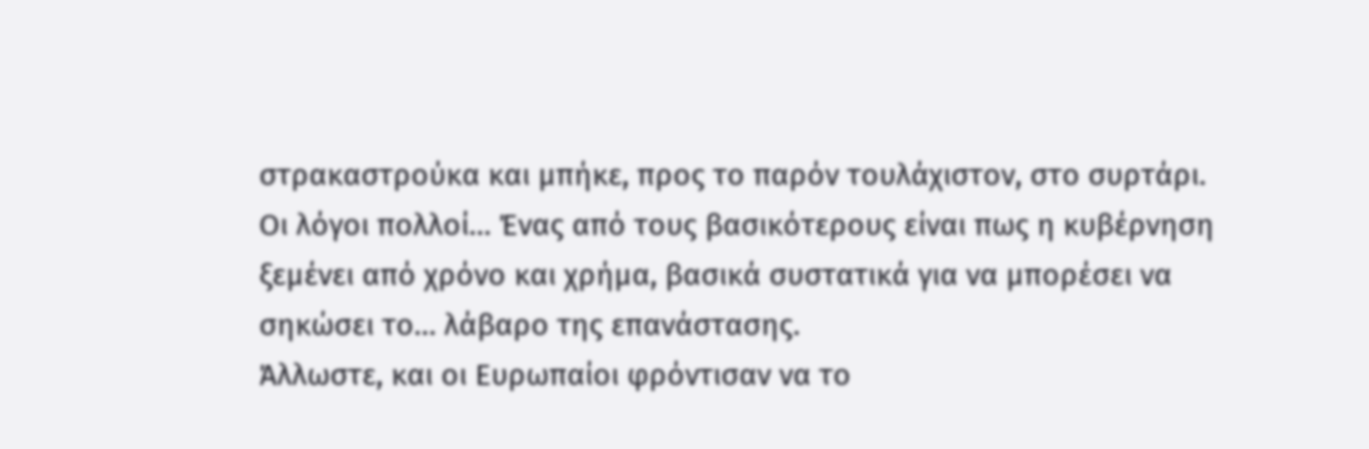στρακαστρούκα και μπήκε, προς το παρόν τουλάχιστον, στο συρτάρι.
Οι λόγοι πολλοί… Ένας από τους βασικότερους είναι πως η κυβέρνηση ξεμένει από χρόνο και χρήμα, βασικά συστατικά για να μπορέσει να σηκώσει το… λάβαρο της επανάστασης.
Άλλωστε, και οι Ευρωπαίοι φρόντισαν να το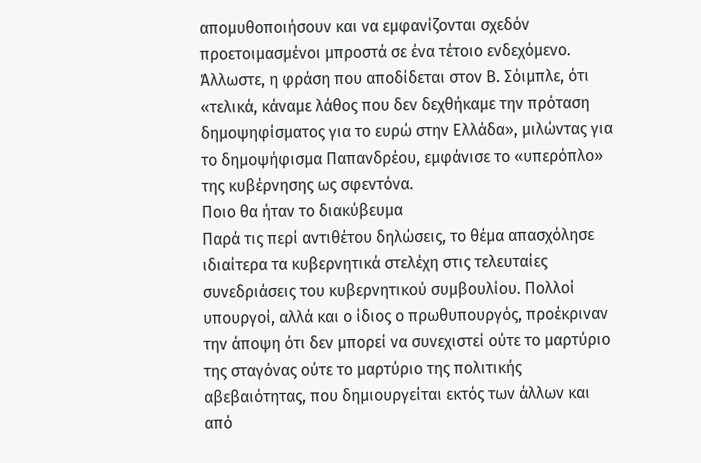απομυθοποιήσουν και να εμφανίζονται σχεδόν προετοιμασμένοι μπροστά σε ένα τέτοιο ενδεχόμενο.
Άλλωστε, η φράση που αποδίδεται στον Β. Σόιμπλε, ότι «τελικά, κάναμε λάθος που δεν δεχθήκαμε την πρόταση δημοψηφίσματος για το ευρώ στην Ελλάδα», μιλώντας για το δημοψήφισμα Παπανδρέου, εμφάνισε το «υπερόπλο» της κυβέρνησης ως σφεντόνα.
Ποιο θα ήταν το διακύβευμα
Παρά τις περί αντιθέτου δηλώσεις, το θέμα απασχόλησε ιδιαίτερα τα κυβερνητικά στελέχη στις τελευταίες συνεδριάσεις του κυβερνητικού συμβουλίου. Πολλοί υπουργοί, αλλά και ο ίδιος ο πρωθυπουργός, προέκριναν την άποψη ότι δεν μπορεί να συνεχιστεί ούτε το μαρτύριο της σταγόνας ούτε το μαρτύριο της πολιτικής αβεβαιότητας, που δημιουργείται εκτός των άλλων και από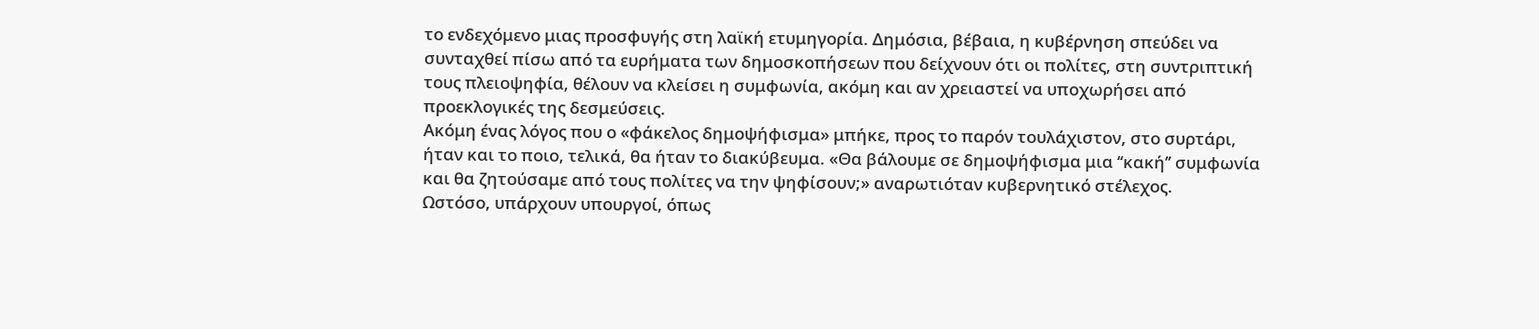το ενδεχόμενο μιας προσφυγής στη λαϊκή ετυμηγορία. Δημόσια, βέβαια, η κυβέρνηση σπεύδει να συνταχθεί πίσω από τα ευρήματα των δημοσκοπήσεων που δείχνουν ότι οι πολίτες, στη συντριπτική τους πλειοψηφία, θέλουν να κλείσει η συμφωνία, ακόμη και αν χρειαστεί να υποχωρήσει από προεκλογικές της δεσμεύσεις.
Ακόμη ένας λόγος που ο «φάκελος δημοψήφισμα» μπήκε, προς το παρόν τουλάχιστον, στο συρτάρι, ήταν και το ποιο, τελικά, θα ήταν το διακύβευμα. «Θα βάλουμε σε δημοψήφισμα μια ‘‘κακή’’ συμφωνία και θα ζητούσαμε από τους πολίτες να την ψηφίσουν;» αναρωτιόταν κυβερνητικό στέλεχος.
Ωστόσο, υπάρχουν υπουργοί, όπως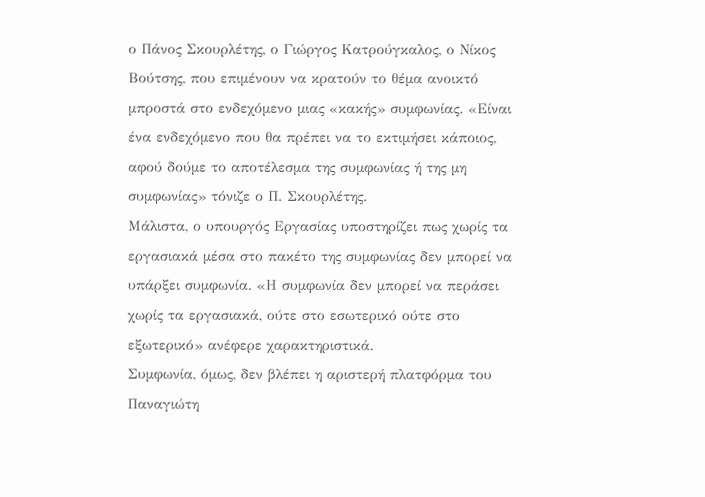ο Πάνος Σκουρλέτης, ο Γιώργος Κατρούγκαλος, ο Νίκος Βούτσης, που επιμένουν να κρατούν το θέμα ανοικτό μπροστά στο ενδεχόμενο μιας «κακής» συμφωνίας. «Είναι ένα ενδεχόμενο που θα πρέπει να το εκτιμήσει κάποιος, αφού δούμε το αποτέλεσμα της συμφωνίας ή της μη συμφωνίας» τόνιζε ο Π. Σκουρλέτης.
Μάλιστα, ο υπουργός Εργασίας υποστηρίζει πως χωρίς τα εργασιακά μέσα στο πακέτο της συμφωνίας δεν μπορεί να υπάρξει συμφωνία. «Η συμφωνία δεν μπορεί να περάσει χωρίς τα εργασιακά, ούτε στο εσωτερικό ούτε στο εξωτερικό» ανέφερε χαρακτηριστικά.
Συμφωνία, όμως, δεν βλέπει η αριστερή πλατφόρμα του Παναγιώτη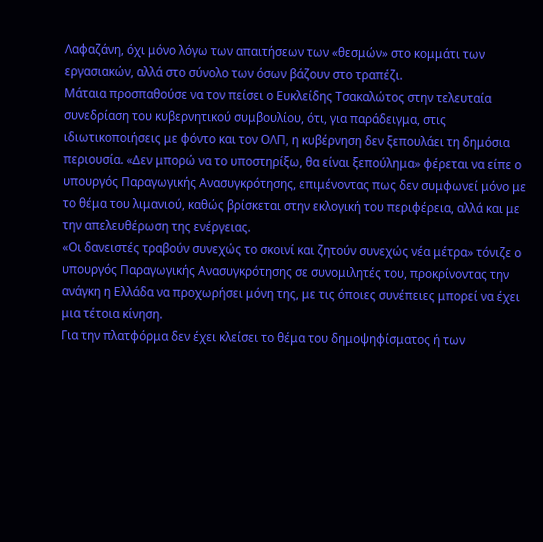Λαφαζάνη, όχι μόνο λόγω των απαιτήσεων των «θεσμών» στο κομμάτι των εργασιακών, αλλά στο σύνολο των όσων βάζουν στο τραπέζι.
Μάταια προσπαθούσε να τον πείσει ο Ευκλείδης Τσακαλώτος στην τελευταία συνεδρίαση του κυβερνητικού συμβουλίου, ότι, για παράδειγμα, στις ιδιωτικοποιήσεις με φόντο και τον ΟΛΠ, η κυβέρνηση δεν ξεπουλάει τη δημόσια περιουσία. «Δεν μπορώ να το υποστηρίξω, θα είναι ξεπούλημα» φέρεται να είπε ο υπουργός Παραγωγικής Ανασυγκρότησης, επιμένοντας πως δεν συμφωνεί μόνο με το θέμα του λιμανιού, καθώς βρίσκεται στην εκλογική του περιφέρεια, αλλά και με την απελευθέρωση της ενέργειας.
«Οι δανειστές τραβούν συνεχώς το σκοινί και ζητούν συνεχώς νέα μέτρα» τόνιζε ο υπουργός Παραγωγικής Ανασυγκρότησης σε συνομιλητές του, προκρίνοντας την ανάγκη η Ελλάδα να προχωρήσει μόνη της, με τις όποιες συνέπειες μπορεί να έχει μια τέτοια κίνηση.
Για την πλατφόρμα δεν έχει κλείσει το θέμα του δημοψηφίσματος ή των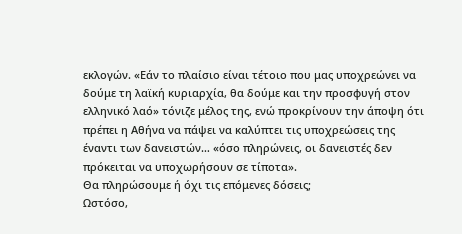εκλογών. «Εάν το πλαίσιο είναι τέτοιο που μας υποχρεώνει να δούμε τη λαϊκή κυριαρχία, θα δούμε και την προσφυγή στον ελληνικό λαό» τόνιζε μέλος της, ενώ προκρίνουν την άποψη ότι πρέπει η Αθήνα να πάψει να καλύπτει τις υποχρεώσεις της έναντι των δανειστών… «όσο πληρώνεις, οι δανειστές δεν πρόκειται να υποχωρήσουν σε τίποτα».
Θα πληρώσουμε ή όχι τις επόμενες δόσεις;
Ωστόσο,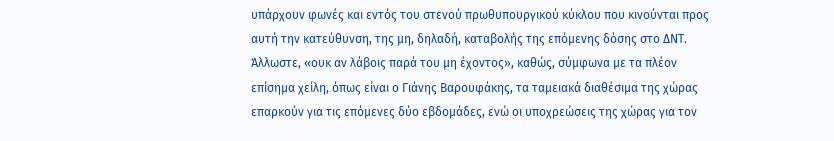υπάρχουν φωνές και εντός του στενού πρωθυπουργικού κύκλου που κινούνται προς αυτή την κατεύθυνση, της μη, δηλαδή, καταβολής της επόμενης δόσης στο ΔΝΤ. Άλλωστε, «ουκ αν λάβοις παρά του μη έχοντος», καθώς, σύμφωνα με τα πλέον επίσημα χείλη, όπως είναι ο Γιάνης Βαρουφάκης, τα ταμειακά διαθέσιμα της χώρας επαρκούν για τις επόμενες δύο εβδομάδες, ενώ οι υποχρεώσεις της χώρας για τον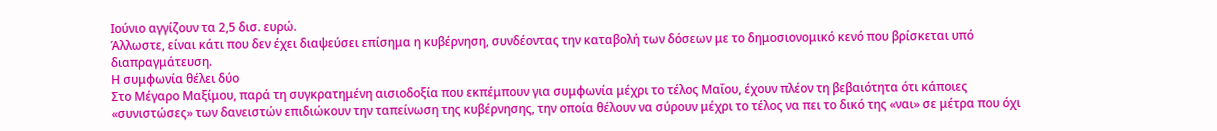Ιούνιο αγγίζουν τα 2,5 δισ. ευρώ.
Άλλωστε, είναι κάτι που δεν έχει διαψεύσει επίσημα η κυβέρνηση, συνδέοντας την καταβολή των δόσεων με το δημοσιονομικό κενό που βρίσκεται υπό διαπραγμάτευση.
Η συμφωνία θέλει δύο
Στο Μέγαρο Μαξίμου, παρά τη συγκρατημένη αισιοδοξία που εκπέμπουν για συμφωνία μέχρι το τέλος Μαΐου, έχουν πλέον τη βεβαιότητα ότι κάποιες «συνιστώσες» των δανειστών επιδιώκουν την ταπείνωση της κυβέρνησης, την οποία θέλουν να σύρουν μέχρι το τέλος να πει το δικό της «ναι» σε μέτρα που όχι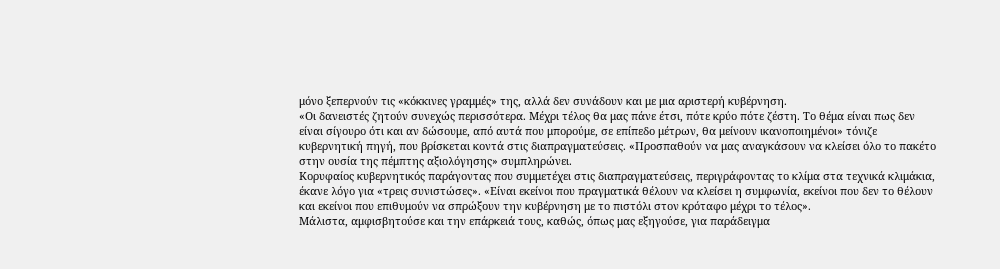μόνο ξεπερνούν τις «κόκκινες γραμμές» της, αλλά δεν συνάδουν και με μια αριστερή κυβέρνηση.
«Οι δανειστές ζητούν συνεχώς περισσότερα. Μέχρι τέλος θα μας πάνε έτσι, πότε κρύο πότε ζέστη. Το θέμα είναι πως δεν είναι σίγουρο ότι και αν δώσουμε, από αυτά που μπορούμε, σε επίπεδο μέτρων, θα μείνουν ικανοποιημένοι» τόνιζε κυβερνητική πηγή, που βρίσκεται κοντά στις διαπραγματεύσεις. «Προσπαθούν να μας αναγκάσουν να κλείσει όλο το πακέτο στην ουσία της πέμπτης αξιολόγησης» συμπληρώνει.
Κορυφαίος κυβερνητικός παράγοντας που συμμετέχει στις διαπραγματεύσεις, περιγράφοντας το κλίμα στα τεχνικά κλιμάκια, έκανε λόγο για «τρεις συνιστώσες». «Είναι εκείνοι που πραγματικά θέλουν να κλείσει η συμφωνία, εκείνοι που δεν το θέλουν και εκείνοι που επιθυμούν να σπρώξουν την κυβέρνηση με το πιστόλι στον κρόταφο μέχρι το τέλος».
Μάλιστα, αμφισβητούσε και την επάρκειά τους, καθώς, όπως μας εξηγούσε, για παράδειγμα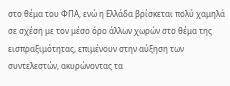στο θέμα του ΦΠΑ, ενώ η Ελλάδα βρίσκεται πολύ χαμηλά σε σχέση με τον μέσο όρο άλλων χωρών στο θέμα της εισπραξιμότητας, επιμένουν στην αύξηση των συντελεστών, ακυρώνοντας τα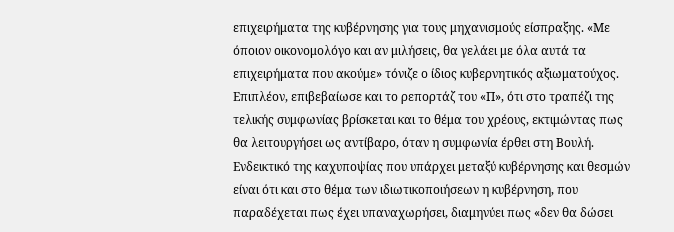επιχειρήματα της κυβέρνησης για τους μηχανισμούς είσπραξης. «Με όποιον οικονομολόγο και αν μιλήσεις, θα γελάει με όλα αυτά τα επιχειρήματα που ακούμε» τόνιζε ο ίδιος κυβερνητικός αξιωματούχος.
Επιπλέον, επιβεβαίωσε και το ρεπορτάζ του «Π», ότι στο τραπέζι της τελικής συμφωνίας βρίσκεται και το θέμα του χρέους, εκτιμώντας πως θα λειτουργήσει ως αντίβαρο, όταν η συμφωνία έρθει στη Βουλή.
Ενδεικτικό της καχυποψίας που υπάρχει μεταξύ κυβέρνησης και θεσμών είναι ότι και στο θέμα των ιδιωτικοποιήσεων η κυβέρνηση, που παραδέχεται πως έχει υπαναχωρήσει, διαμηνύει πως «δεν θα δώσει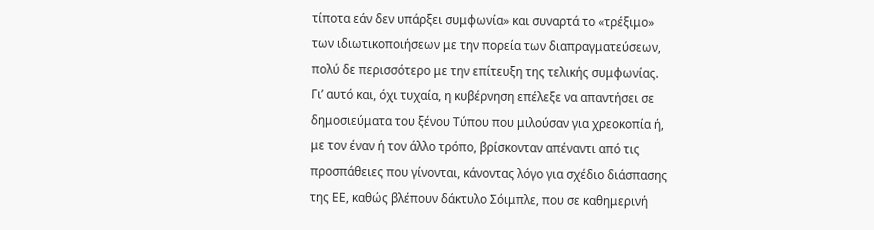τίποτα εάν δεν υπάρξει συμφωνία» και συναρτά το «τρέξιμο» των ιδιωτικοποιήσεων με την πορεία των διαπραγματεύσεων, πολύ δε περισσότερο με την επίτευξη της τελικής συμφωνίας.
Γι’ αυτό και, όχι τυχαία, η κυβέρνηση επέλεξε να απαντήσει σε δημοσιεύματα του ξένου Τύπου που μιλούσαν για χρεοκοπία ή, με τον έναν ή τον άλλο τρόπο, βρίσκονταν απέναντι από τις προσπάθειες που γίνονται, κάνοντας λόγο για σχέδιο διάσπασης της ΕΕ, καθώς βλέπουν δάκτυλο Σόιμπλε, που σε καθημερινή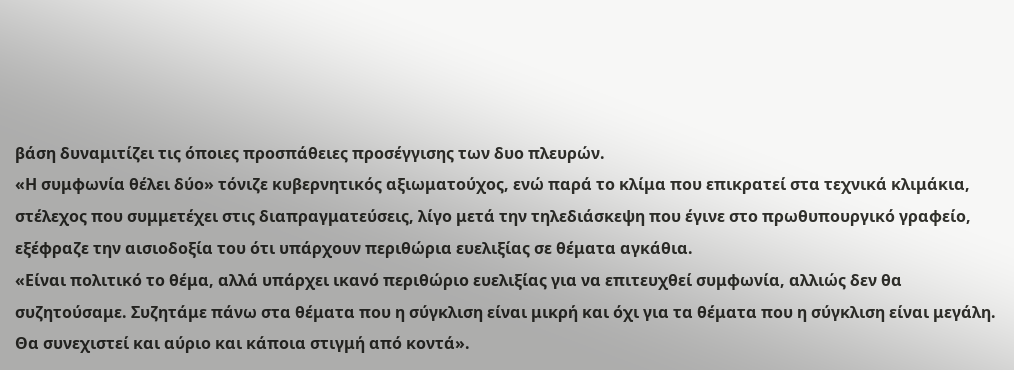βάση δυναμιτίζει τις όποιες προσπάθειες προσέγγισης των δυο πλευρών.
«Η συμφωνία θέλει δύο» τόνιζε κυβερνητικός αξιωματούχος, ενώ παρά το κλίμα που επικρατεί στα τεχνικά κλιμάκια, στέλεχος που συμμετέχει στις διαπραγματεύσεις, λίγο μετά την τηλεδιάσκεψη που έγινε στο πρωθυπουργικό γραφείο, εξέφραζε την αισιοδοξία του ότι υπάρχουν περιθώρια ευελιξίας σε θέματα αγκάθια.
«Είναι πολιτικό το θέμα, αλλά υπάρχει ικανό περιθώριο ευελιξίας για να επιτευχθεί συμφωνία, αλλιώς δεν θα συζητούσαμε. Συζητάμε πάνω στα θέματα που η σύγκλιση είναι μικρή και όχι για τα θέματα που η σύγκλιση είναι μεγάλη. Θα συνεχιστεί και αύριο και κάποια στιγμή από κοντά».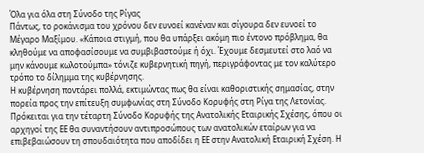Όλα για όλα στη Σύνοδο της Ρίγας
Πάντως, το ροκάνισμα του χρόνου δεν ευνοεί κανέναν και σίγουρα δεν ευνοεί το Μέγαρο Μαξίμου. «Κάποια στιγμή, που θα υπάρξει ακόμη πιο έντονο πρόβλημα, θα κληθούμε να αποφασίσουμε να συμβιβαστούμε ή όχι. Έχουμε δεσμευτεί στο λαό να μην κάνουμε κωλοτούμπα» τόνιζε κυβερνητική πηγή, περιγράφοντας με τον καλύτερο τρόπο το δίλημμα της κυβέρνησης.
Η κυβέρνηση ποντάρει πολλά, εκτιμώντας πως θα είναι καθοριστικής σημασίας, στην πορεία προς την επίτευξη συμφωνίας στη Σύνοδο Κορυφής στη Ρίγα της Λετονίας.
Πρόκειται για την τέταρτη Σύνοδο Κορυφής της Ανατολικής Εταιρικής Σχέσης, όπου οι αρχηγοί της ΕΕ θα συναντήσουν αντιπροσώπους των ανατολικών εταίρων για να επιβεβαιώσουν τη σπουδαιότητα που αποδίδει η ΕΕ στην Ανατολική Εταιρική Σχέση. Η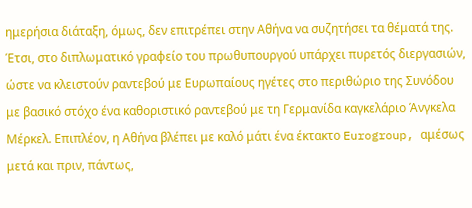ημερήσια διάταξη, όμως, δεν επιτρέπει στην Αθήνα να συζητήσει τα θέματά της. Έτσι, στο διπλωματικό γραφείο του πρωθυπουργού υπάρχει πυρετός διεργασιών, ώστε να κλειστούν ραντεβού με Ευρωπαίους ηγέτες στο περιθώριο της Συνόδου με βασικό στόχο ένα καθοριστικό ραντεβού με τη Γερμανίδα καγκελάριο Άνγκελα Μέρκελ. Επιπλέον, η Αθήνα βλέπει με καλό μάτι ένα έκτακτο Eurogroup, αμέσως μετά και πριν, πάντως,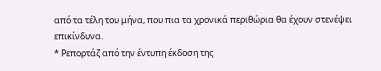από τα τέλη του μήνα, που πια τα χρονικά περιθώρια θα έχουν στενέψει επικίνδυνα.
* Ρεπορτάζ από την έντυπη έκδοση της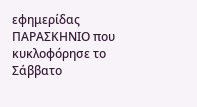εφημερίδας ΠΑΡΑΣΚΗΝΙΟ που κυκλοφόρησε το Σάββατο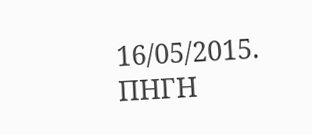16/05/2015.
ΠΗΓΗ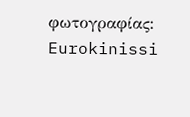φωτογραφίας: Eurokinissi